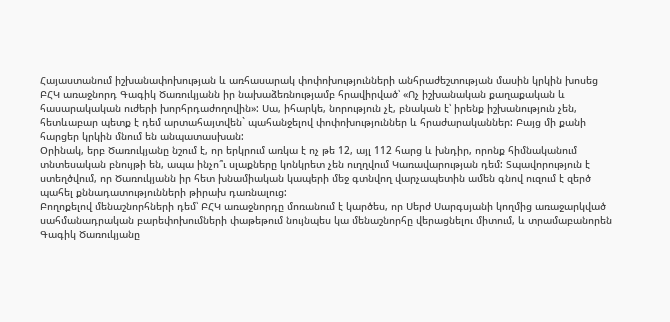Հայաստանում իշխանափոխության և առհասարակ փոփոխությունների անհրաժեշտության մասին կրկին խոսեց ԲՀԿ առաջնորդ Գագիկ Ծառուկյանն իր նախաձեռնությամբ հրավիրված՝ «Ոչ իշխանական քաղաքական և հասարակական ուժերի խորհրդաժողովին»: Սա, իհարկե, նորություն չէ, բնական է՝ իրենք իշխանություն չեն, հետևաբար պետք է դեմ արտահայտվեն` պահանջելով փոփոխություններ և հրաժարականներ: Բայց մի քանի հարցեր կրկին մնում են անպատասխան:
Օրինակ, երբ Ծառուկյանը նշում է, որ երկրում առկա է ոչ թե 12, այլ 112 հարց և խնդիր, որոնք հիմնականում տնտեսական բնույթի են, ապա ինչո՞ւ սլաքները կոնկրետ չեն ուղղվում Կառավարության դեմ: Տպավորություն է ստեղծվում, որ Ծառուկյանն իր հետ խնամիական կապերի մեջ գտնվող վարչապետին ամեն գնով ուզում է զերծ պահել քննադատությունների թիրախ դառնալուց:
Բողոքելով մենաշնորհների դեմ՝ ԲՀԿ առաջնորդը մոռանում է կարծես, որ Սերժ Սարգսյանի կողմից առաջարկված սահմանադրական բարեփոխումների փաթեթում նույնպես կա մենաշնորհը վերացնելու միտում, և տրամաբանորեն Գագիկ Ծառուկյանը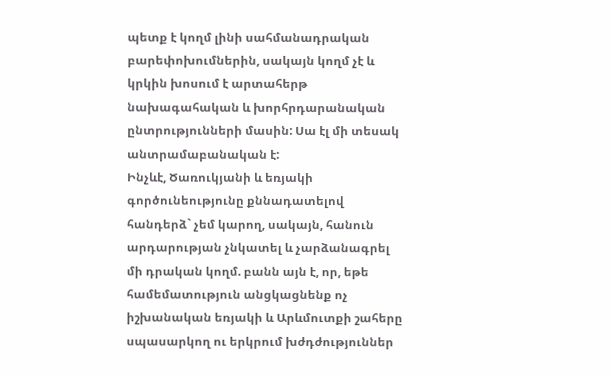պետք է կողմ լինի սահմանադրական բարեփոխումներին, սակայն կողմ չէ և կրկին խոսում է արտահերթ նախագահական և խորհրդարանական ընտրությունների մասին: Սա էլ մի տեսակ անտրամաբանական է:
Ինչևէ, Ծառուկյանի և եռյակի գործունեությունը քննադատելով հանդերձ` չեմ կարող, սակայն, հանուն արդարության չնկատել և չարձանագրել մի դրական կողմ. բանն այն է, որ, եթե համեմատություն անցկացնենք ոչ իշխանական եռյակի և Արևմուտքի շահերը սպասարկող ու երկրում խժդժություններ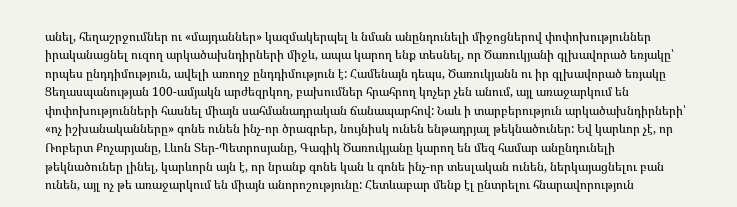անել, հեղաշրջումներ ու «մայդաններ» կազմակերպել և նման անընդունելի միջոցներով փոփոխություններ իրականացնել ուզող արկածախնդիրների միջև, ապա կարող ենք տեսնել, որ Ծառուկյանի գլխավորած եռյակը՝ որպես ընդդիմություն, ավելի առողջ ընդդիմություն է: Համենայն դեպս, Ծառուկյանն ու իր գլխավորած եռյակը Ցեղասպանության 100-ամյակն արժեզրկող, բախումներ հրահրող կոչեր չեն անում, այլ առաջարկում են փոփոխությունների հասնել միայն սահմանադրական ճանապարհով: Նաև ի տարբերություն արկածախնդիրների՝ «ոչ իշխանականները» գոնե ունեն ինչ-որ ծրագրեր, նույնիսկ ունեն ենթադրյալ թեկնածուներ: Եվ կարևոր չէ, որ Ռոբերտ Քոչարյանը, Լևոն Տեր-Պետրոսյանը, Գագիկ Ծառուկյանը կարող են մեզ համար անընդունելի թեկնածուներ լինել, կարևորն այն է, որ նրանք գոնե կան և գոնե ինչ-որ տեսլական ունեն, ներկայացնելու բան ունեն, այլ ոչ թե առաջարկում են միայն անորոշությունը: Հետևաբար մենք էլ ընտրելու հնարավորություն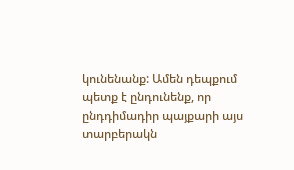կունենանք: Ամեն դեպքում պետք է ընդունենք, որ ընդդիմադիր պայքարի այս տարբերակն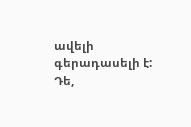ավելի գերադասելի է:
Դե,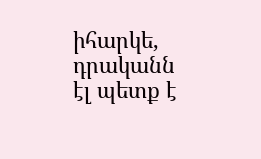իհարկե, դրականն էլ պետք է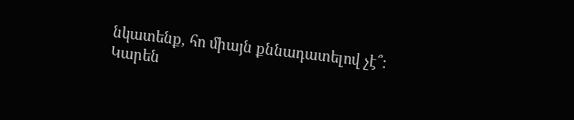նկատենք, հո միայն քննադատելով չէ՞:
Կարեն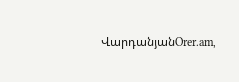ՎարդանյանOrer.am,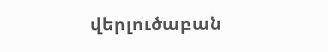վերլուծաբան